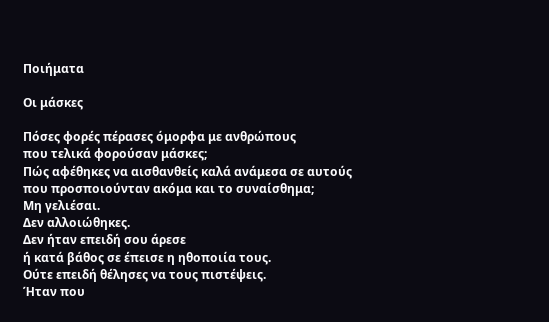Ποιήματα

Οι μάσκες

Πόσες φορές πέρασες όμορφα με ανθρώπους
που τελικά φορούσαν μάσκες;
Πώς αφέθηκες να αισθανθείς καλά ανάμεσα σε αυτούς
που προσποιούνταν ακόμα και το συναίσθημα;
Μη γελιέσαι.
Δεν αλλοιώθηκες.
Δεν ήταν επειδή σου άρεσε
ή κατά βάθος σε έπεισε η ηθοποιία τους.
Ούτε επειδή θέλησες να τους πιστέψεις.
Ήταν που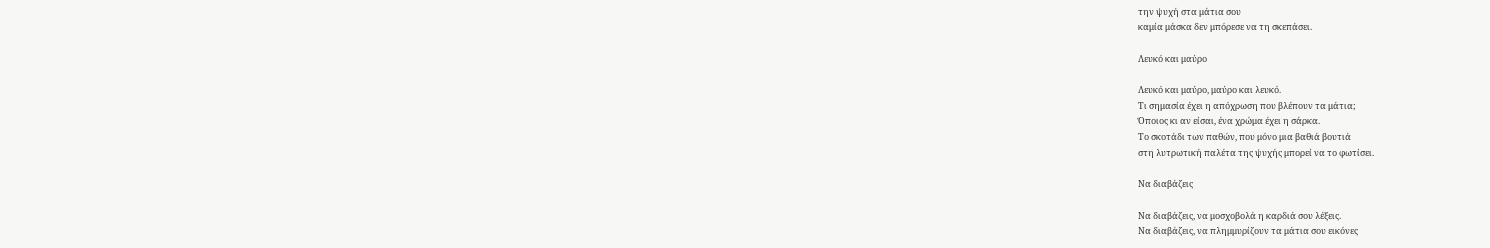την ψυχή στα μάτια σου
καμία μάσκα δεν μπόρεσε να τη σκεπάσει.

Λευκό και μαύρο

Λευκό και μαύρο, μαύρο και λευκό.
Τι σημασία έχει η απόχρωση που βλέπουν τα μάτια;
Όποιος κι αν είσαι, ένα χρώμα έχει η σάρκα.
Το σκοτάδι των παθών, που μόνο μια βαθιά βουτιά
στη λυτρωτική παλέτα της ψυχής μπορεί να το φωτίσει.

Να διαβάζεις

Να διαβάζεις, να μοσχοβολά η καρδιά σου λέξεις.
Να διαβάζεις, να πλημμυρίζουν τα μάτια σου εικόνες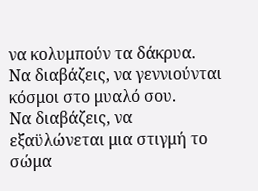να κολυμπούν τα δάκρυα.
Να διαβάζεις, να γεννιούνται κόσμοι στο μυαλό σου.
Να διαβάζεις, να εξαϋλώνεται μια στιγμή το σώμα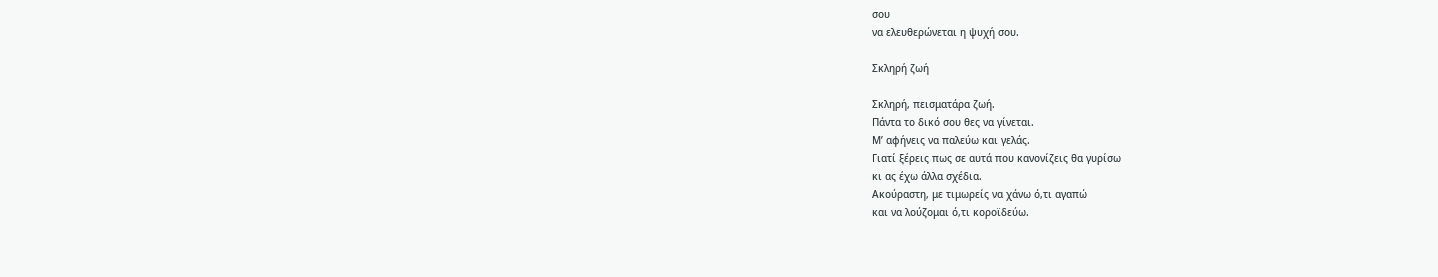σου
να ελευθερώνεται η ψυχή σου.

Σκληρή ζωή

Σκληρή, πεισματάρα ζωή.
Πάντα το δικό σου θες να γίνεται.
Μ’ αφήνεις να παλεύω και γελάς.
Γιατί ξέρεις πως σε αυτά που κανονίζεις θα γυρίσω
κι ας έχω άλλα σχέδια.
Ακούραστη, με τιμωρείς να χάνω ό,τι αγαπώ
και να λούζομαι ό,τι κοροϊδεύω.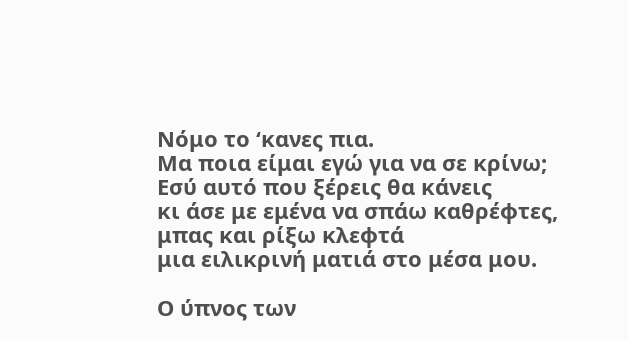Νόμο το ‘κανες πια.
Μα ποια είμαι εγώ για να σε κρίνω;
Εσύ αυτό που ξέρεις θα κάνεις
κι άσε με εμένα να σπάω καθρέφτες,
μπας και ρίξω κλεφτά
μια ειλικρινή ματιά στο μέσα μου.

Ο ύπνος των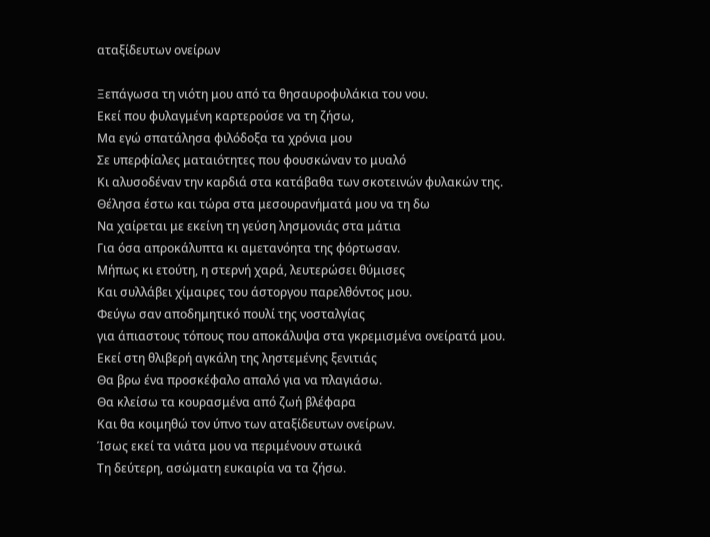αταξίδευτων ονείρων

Ξεπάγωσα τη νιότη μου από τα θησαυροφυλάκια του νου.
Εκεί που φυλαγμένη καρτερούσε να τη ζήσω,
Μα εγώ σπατάλησα φιλόδοξα τα χρόνια μου
Σε υπερφίαλες ματαιότητες που φουσκώναν το μυαλό
Κι αλυσοδέναν την καρδιά στα κατάβαθα των σκοτεινών φυλακών της.
Θέλησα έστω και τώρα στα μεσουρανήματά μου να τη δω
Να χαίρεται με εκείνη τη γεύση λησμονιάς στα μάτια
Για όσα απροκάλυπτα κι αμετανόητα της φόρτωσαν.
Μήπως κι ετούτη, η στερνή χαρά, λευτερώσει θύμισες
Και συλλάβει χίμαιρες του άστοργου παρελθόντος μου.
Φεύγω σαν αποδημητικό πουλί της νοσταλγίας
για άπιαστους τόπους που αποκάλυψα στα γκρεμισμένα ονείρατά μου.
Εκεί στη θλιβερή αγκάλη της ληστεμένης ξενιτιάς
Θα βρω ένα προσκέφαλο απαλό για να πλαγιάσω.
Θα κλείσω τα κουρασμένα από ζωή βλέφαρα
Και θα κοιμηθώ τον ύπνο των αταξίδευτων ονείρων.
Ίσως εκεί τα νιάτα μου να περιμένουν στωικά
Τη δεύτερη, ασώματη ευκαιρία να τα ζήσω.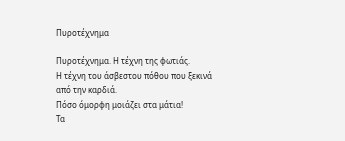Πυροτέχνημα

Πυροτέχνημα. Η τέχνη της φωτιάς.
Η τέχνη του άσβεστου πόθου που ξεκινά από την καρδιά.
Πόσο όμορφη μοιάζει στα μάτια!
Τα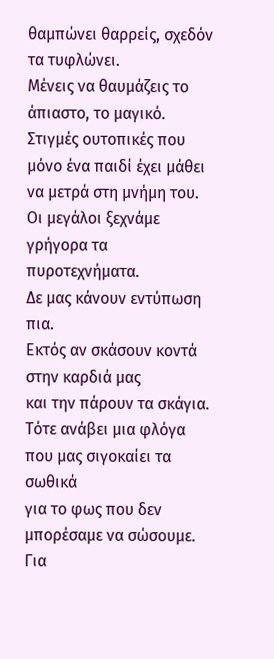θαμπώνει θαρρείς, σχεδόν τα τυφλώνει.
Μένεις να θαυμάζεις το άπιαστο, το μαγικό.
Στιγμές ουτοπικές που μόνο ένα παιδί έχει μάθει να μετρά στη μνήμη του.
Οι μεγάλοι ξεχνάμε γρήγορα τα πυροτεχνήματα.
Δε μας κάνουν εντύπωση πια.
Εκτός αν σκάσουν κοντά στην καρδιά μας
και την πάρουν τα σκάγια.
Τότε ανάβει μια φλόγα που μας σιγοκαίει τα σωθικά
για το φως που δεν μπορέσαμε να σώσουμε.
Για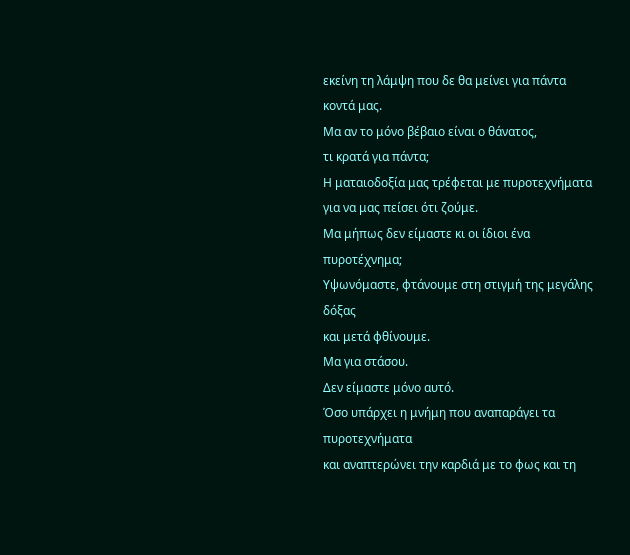εκείνη τη λάμψη που δε θα μείνει για πάντα κοντά μας.
Μα αν το μόνο βέβαιο είναι ο θάνατος,
τι κρατά για πάντα;
Η ματαιοδοξία μας τρέφεται με πυροτεχνήματα
για να μας πείσει ότι ζούμε.
Μα μήπως δεν είμαστε κι οι ίδιοι ένα πυροτέχνημα;
Υψωνόμαστε, φτάνουμε στη στιγμή της μεγάλης δόξας
και μετά φθίνουμε.
Μα για στάσου.
Δεν είμαστε μόνο αυτό.
Όσο υπάρχει η μνήμη που αναπαράγει τα πυροτεχνήματα
και αναπτερώνει την καρδιά με το φως και τη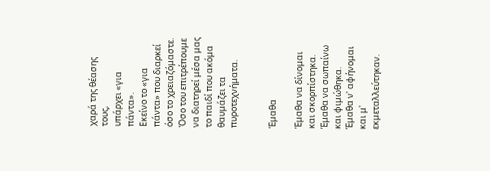χαρά της θέασης τους,
υπάρχει «για πάντα».
Εκείνο το «για πάντα» που διαρκεί
όσο το χρειαζόμαστε.
Όσο του επιτρέπουμε να διατηρεί μέσα μας
το παιδί που ακόμα θαυμάζει τα πυροτεχνήματα.


Έμαθα

Έμαθα να δίνομαι και σκορπίστηκα.
Έμαθα να σωπαίνω και φιμώθηκα.
Έμαθα ν' αφήνομαι και μ' εκμεταλλεύτηκαν.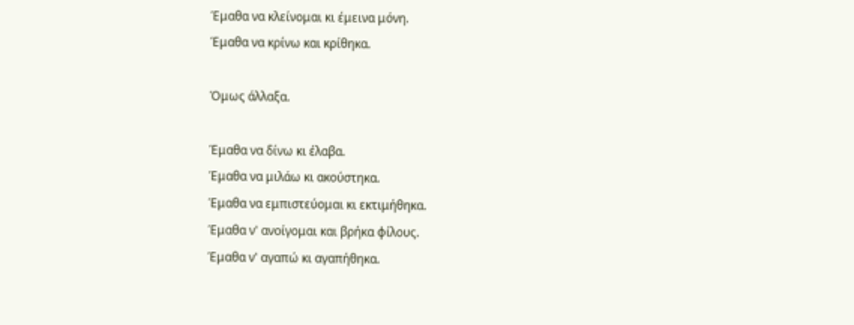Έμαθα να κλείνομαι κι έμεινα μόνη.
Έμαθα να κρίνω και κρίθηκα.

Όμως άλλαξα.

Έμαθα να δίνω κι έλαβα.
Έμαθα να μιλάω κι ακούστηκα.
Έμαθα να εμπιστεύομαι κι εκτιμήθηκα.
Έμαθα ν' ανοίγομαι και βρήκα φίλους.
Έμαθα ν' αγαπώ κι αγαπήθηκα.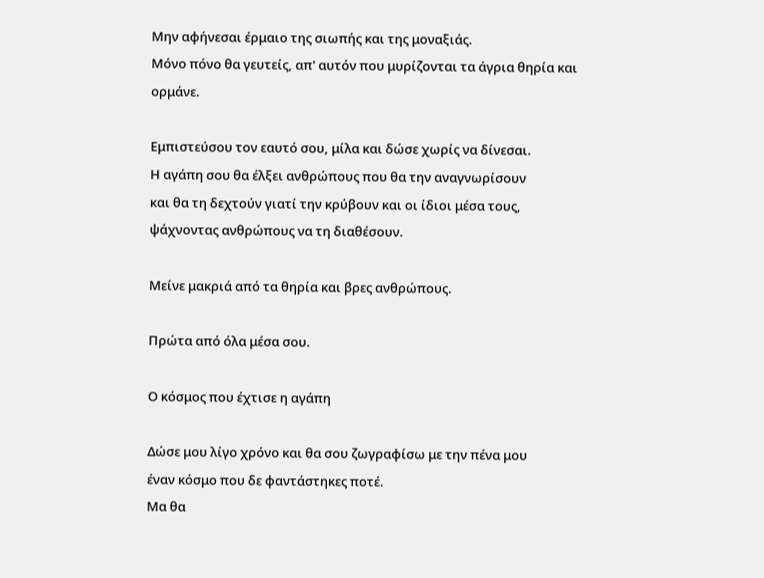Μην αφήνεσαι έρμαιο της σιωπής και της μοναξιάς.
Μόνο πόνο θα γευτείς, απ' αυτόν που μυρίζονται τα άγρια θηρία και ορμάνε.

Εμπιστεύσου τον εαυτό σου, μίλα και δώσε χωρίς να δίνεσαι.
Η αγάπη σου θα έλξει ανθρώπους που θα την αναγνωρίσουν
και θα τη δεχτούν γιατί την κρύβουν και οι ίδιοι μέσα τους,
ψάχνοντας ανθρώπους να τη διαθέσουν.

Μείνε μακριά από τα θηρία και βρες ανθρώπους.

Πρώτα από όλα μέσα σου.

Ο κόσμος που έχτισε η αγάπη

Δώσε μου λίγο χρόνο και θα σου ζωγραφίσω με την πένα μου
έναν κόσμο που δε φαντάστηκες ποτέ.
Μα θα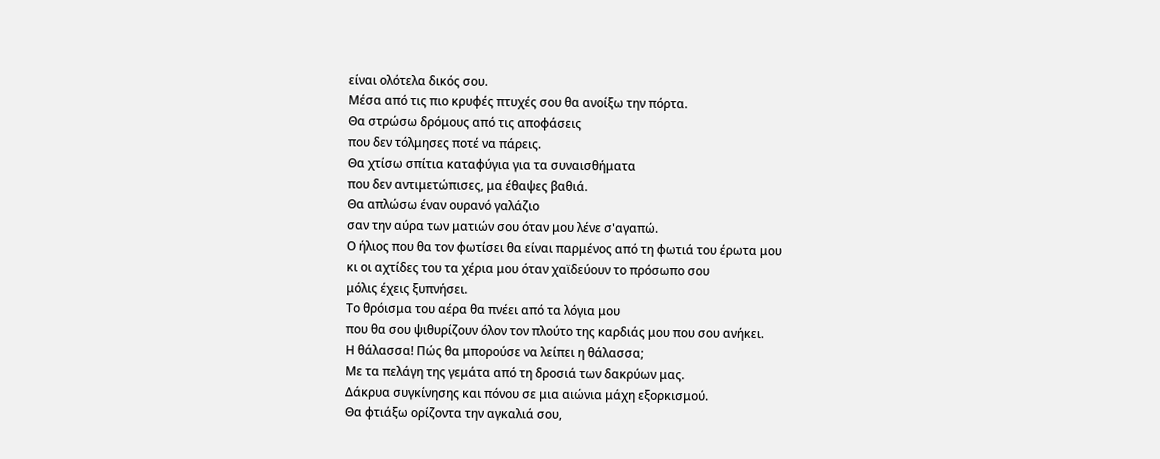είναι ολότελα δικός σου.
Μέσα από τις πιο κρυφές πτυχές σου θα ανοίξω την πόρτα.
Θα στρώσω δρόμους από τις αποφάσεις
που δεν τόλμησες ποτέ να πάρεις.
Θα χτίσω σπίτια καταφύγια για τα συναισθήματα
που δεν αντιμετώπισες, μα έθαψες βαθιά.
Θα απλώσω έναν ουρανό γαλάζιο
σαν την αύρα των ματιών σου όταν μου λένε σ'αγαπώ.
Ο ήλιος που θα τον φωτίσει θα είναι παρμένος από τη φωτιά του έρωτα μου
κι οι αχτίδες του τα χέρια μου όταν χαϊδεύουν το πρόσωπο σου
μόλις έχεις ξυπνήσει.
Το θρόισμα του αέρα θα πνέει από τα λόγια μου
που θα σου ψιθυρίζουν όλον τον πλούτο της καρδιάς μου που σου ανήκει.
Η θάλασσα! Πώς θα μπορούσε να λείπει η θάλασσα;
Με τα πελάγη της γεμάτα από τη δροσιά των δακρύων μας.
Δάκρυα συγκίνησης και πόνου σε μια αιώνια μάχη εξορκισμού.
Θα φτιάξω ορίζοντα την αγκαλιά σου,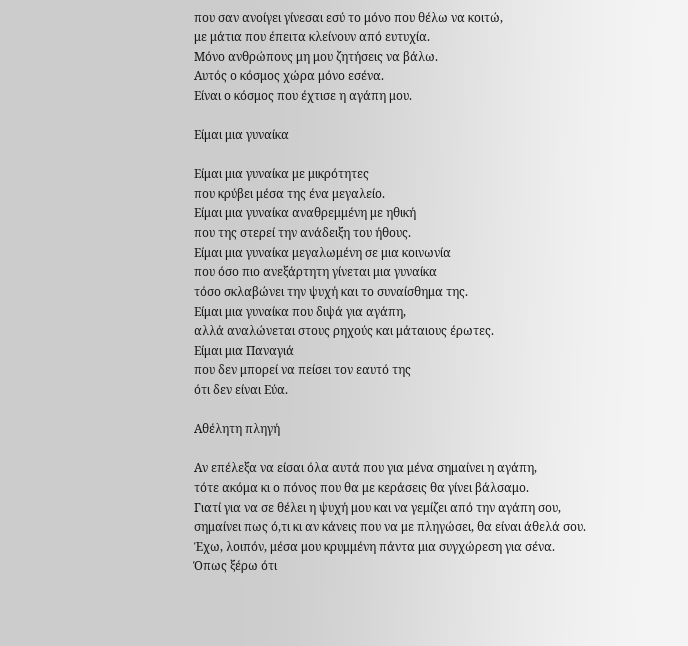που σαν ανοίγει γίνεσαι εσύ το μόνο που θέλω να κοιτώ,
με μάτια που έπειτα κλείνουν από ευτυχία.
Μόνο ανθρώπους μη μου ζητήσεις να βάλω.
Αυτός ο κόσμος χώρα μόνο εσένα.
Είναι ο κόσμος που έχτισε η αγάπη μου.

Είμαι μια γυναίκα

Είμαι μια γυναίκα με μικρότητες
που κρύβει μέσα της ένα μεγαλείο.
Είμαι μια γυναίκα αναθρεμμένη με ηθική
που της στερεί την ανάδειξη του ήθους.
Είμαι μια γυναίκα μεγαλωμένη σε μια κοινωνία
που όσο πιο ανεξάρτητη γίνεται μια γυναίκα
τόσο σκλαβώνει την ψυχή και το συναίσθημα της.
Είμαι μια γυναίκα που διψά για αγάπη,
αλλά αναλώνεται στους ρηχούς και μάταιους έρωτες.
Είμαι μια Παναγιά
που δεν μπορεί να πείσει τον εαυτό της
ότι δεν είναι Εύα.

Αθέλητη πληγή

Αν επέλεξα να είσαι όλα αυτά που για μένα σημαίνει η αγάπη,
τότε ακόμα κι ο πόνος που θα με κεράσεις θα γίνει βάλσαμο.
Γιατί για να σε θέλει η ψυχή μου και να γεμίζει από την αγάπη σου,
σημαίνει πως ό,τι κι αν κάνεις που να με πληγώσει, θα είναι άθελά σου.
Έχω, λοιπόν, μέσα μου κρυμμένη πάντα μια συγχώρεση για σένα.
Όπως ξέρω ότι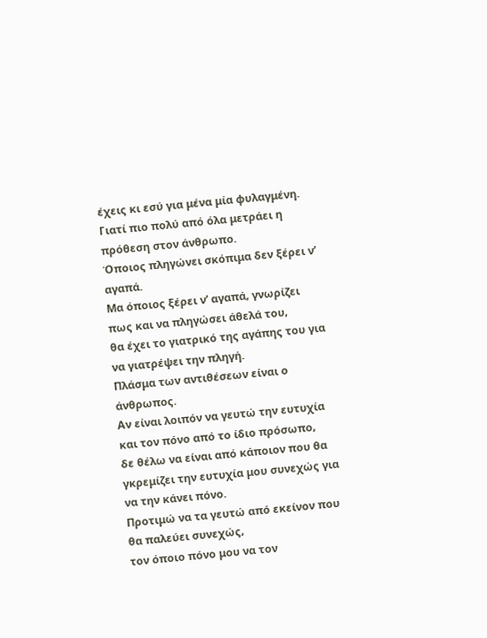έχεις κι εσύ για μένα μία φυλαγμένη.
Γιατί πιο πολύ από όλα μετράει η πρόθεση στον άνθρωπο.
Όποιος πληγώνει σκόπιμα δεν ξέρει ν’ αγαπά.
Μα όποιος ξέρει ν’ αγαπά, γνωρίζει πως και να πληγώσει άθελά του,
θα έχει το γιατρικό της αγάπης του για να γιατρέψει την πληγή.
Πλάσμα των αντιθέσεων είναι ο άνθρωπος.
Αν είναι λοιπόν να γευτώ την ευτυχία και τον πόνο από το ίδιο πρόσωπο,
δε θέλω να είναι από κάποιον που θα γκρεμίζει την ευτυχία μου συνεχώς για να την κάνει πόνο.
Προτιμώ να τα γευτώ από εκείνον που θα παλεύει συνεχώς,
τον όποιο πόνο μου να τον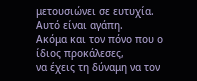μετουσιώνει σε ευτυχία.
Αυτό είναι αγάπη.
Ακόμα και τον πόνο που ο ίδιος προκάλεσες,
να έχεις τη δύναμη να τον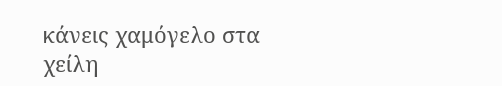κάνεις χαμόγελο στα χείλη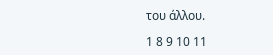του άλλου.

1 8 9 10 11